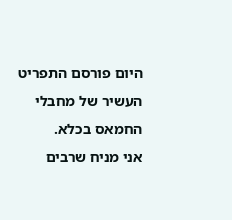היום פורסם התפריט העשיר של מחבלי החמאס בכלא.
אני מניח שרבים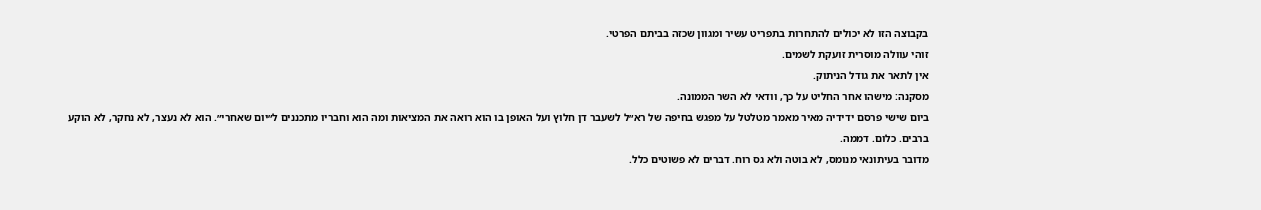בקבוצה הזו לא יכולים להתחרות בתפריט עשיר ומגוון שכזה בביתם הפרטי.
זוהי עוולה מוסרית זועקת לשמים.
אין לתאר את גודל הניתוק.
מסקנה: מישהו אחר החליט על כך, וודאי לא השר הממונה.
ביום שישי פרסם ידידיה מאיר מאמר מטלטל על מפגש בחיפה של רא״ל לשעבר דן חלוץ ועל האופן בו הוא רואה את המציאות ומה הוא וחבריו מתכננים ל״יום שאחרי״. הוא לא נעצר, לא נחקר, לא הוקע ברבים. כלום. דממה.
מדובר בעיתונאי מנומס, לא בוטה ולא גס רוח. דברים לא פשוטים כלל.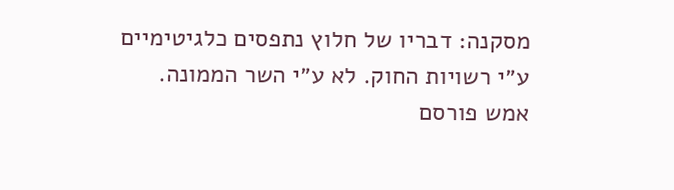מסקנה: דבריו של חלוץ נתפסים כלגיטימיים ע״י רשויות החוק. לא ע״י השר הממונה.
אמש פורסם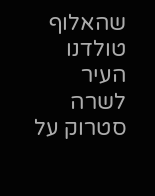שהאלוף טולדנו העיר לשרה סטרוק על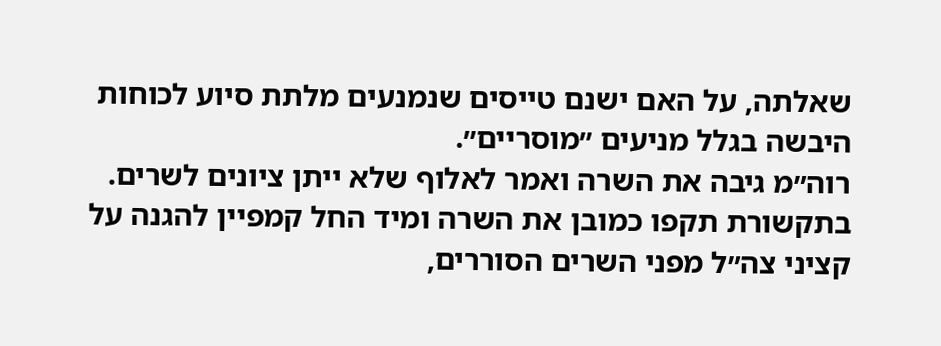שאלתה, על האם ישנם טייסים שנמנעים מלתת סיוע לכוחות היבשה בגלל מניעים ״מוסריים״.
רוה״מ גיבה את השרה ואמר לאלוף שלא ייתן ציונים לשרים.
בתקשורת תקפו כמובן את השרה ומיד החל קמפיין להגנה על קציני צה״ל מפני השרים הסוררים,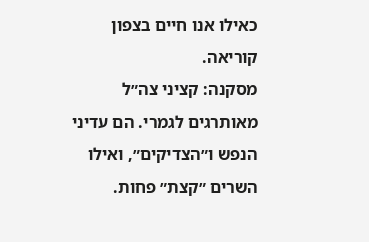כאילו אנו חיים בצפון קוריאה.
מסקנה: קציני צה״ל מאותרגים לגמרי. הם עדיני הנפש ו״הצדיקים״, ואילו השרים ״קצת״ פחות.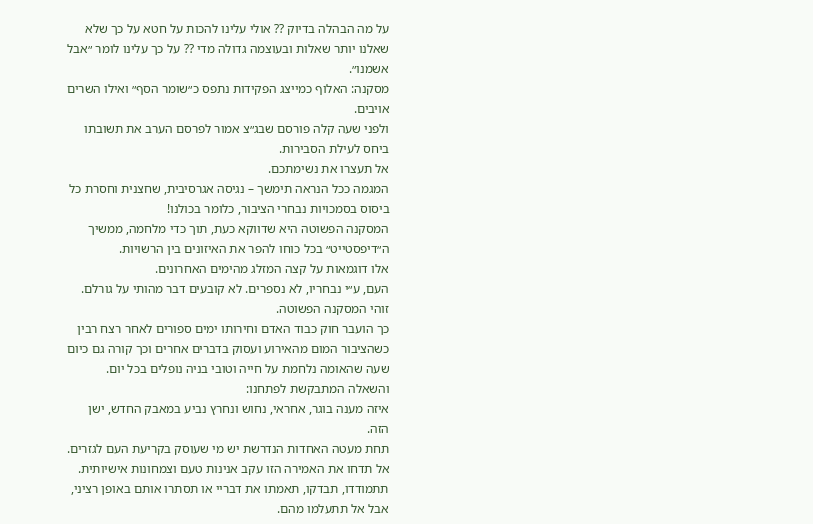על מה הבהלה בדיוק ?? אולי עלינו להכות על חטא על כך שלא שאלנו יותר שאלות ובעוצמה גדולה מדי ?? על כך עלינו לומר ״אבל אשמנו״.
מסקנה: האלוף כמייצג הפקידות נתפס כ״שומר הסף״ ואילו השרים אויבים.
ולפני שעה קלה פורסם שבג״צ אמור לפרסם הערב את תשובתו ביחס לעילת הסבירות.
אל תעצרו את נשימתכם.
המגמה ככל הנראה תימשך – נגיסה אגרסיבית, שחצנית וחסרת כל ביסוס בסמכויות נבחרי הציבור, כלומר בכולנו!
המסקנה הפשוטה היא שדווקא כעת, תוך כדי מלחמה, ממשיך ה״דיפסטייט״ בכל כוחו להפר את האיזונים בין הרשויות.
אלו דוגמאות על קצה המזלג מהימים האחרונים.
העם, ע״י נבחריו, לא נספרים. לא קובעים דבר מהותי על גורלם. זוהי המסקנה הפשוטה.
כך הועבר חוק כבוד האדם וחירותו ימים ספורים לאחר רצח רבין כשהציבור המום מהאירוע ועסוק בדברים אחרים וכך קורה גם כיום שעה שהאומה נלחמת על חייה וטובי בניה נופלים בכל יום.
והשאלה המתבקשת לפתחנו:
איזה מענה בוגר, אחראי, נחוש ונחרץ נביע במאבק החדש, ישן הזה.
תחת מעטה האחדות הנדרשת יש מי שעוסק בקריעת העם לגזרים.
אל תדחו את האמירה הזו עקב אנינות טעם וצמחונות אישיותית.
תתמודדו, תבדקו, תאמתו את דבריי או תסתרו אותם באופן רציני, אבל אל תתעלמו מהם.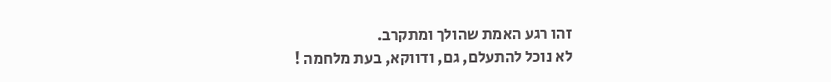זהו רגע האמת שהולך ומתקרב.
לא נוכל להתעלם, גם, ודווקא, בעת מלחמה !